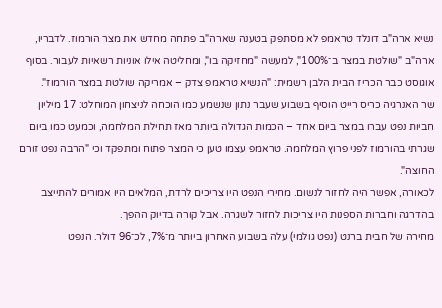נשיא ארה"ב דונלד טראמפ לא מסתפק בטענה שארה"ב פתחה מחדש את מצר הורמוז. לדבריו, ארה"ב "שולטת במצר ב־100%", למעשה "מחזיקה בו", ומחליטה אילו אוניות רשאיות לעבור. בסוף אוגוסט כבר הכריז הבית הלבן רשמית: "הנשיא טראמפ צדק – אמריקה שולטת במצר הורמוז".
שר האנרגיה כריס רייט הוסיף בשבוע שעבר נתון שנשמע כמו הוכחה לניצחון המוחלט: 17 מיליון חביות נפט עברו במצר ביום אחד – הכמות הגדולה ביותר מאז תחילת המלחמה, וכמעט כמו ביום שגרתי בהורמוז לפני פרוץ המלחמה. טראמפ עצמו טען כי המצר פתוח ומתפקד וכי "הרבה נפט זורם החוצה".
לכאורה, אפשר היה לחזור לנשום. מחירי הנפט היו צריכים לרדת, המלאים היו אמורים להתייצב בהדרגה וחברות הספנות היו צריכות לחזור לשגרה. אבל קורה בדיוק ההפך.
מחירה של חבית ברנט (נפט גולמי) עלה בשבוע האחרון ביותר מ־7%, לכ־96 דולר. הנפט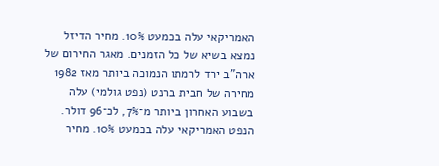האמריקאי עלה בכמעט 10%. מחיר הדיזל נמצא בשיא של כל הזמנים. מאגר החירום של ארה"ב ירד לרמתו הנמוכה ביותר מאז 1982
מחירה של חבית ברנט (נפט גולמי) עלה בשבוע האחרון ביותר מ־7%, לכ־96 דולר. הנפט האמריקאי עלה בכמעט 10%. מחיר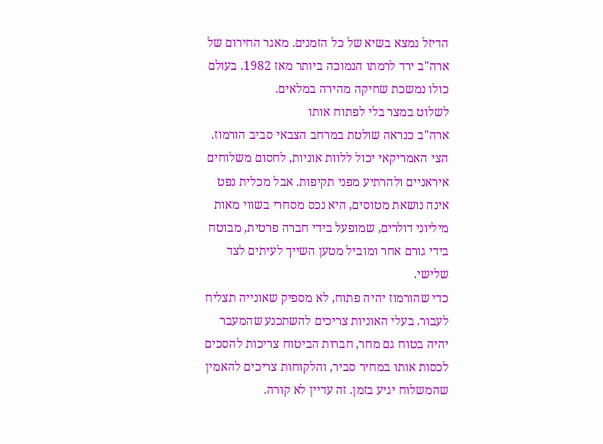הדיזל נמצא בשיא של כל הזמנים. מאגר החירום של ארה"ב ירד לרמתו הנמוכה ביותר מאז 1982. בעולם כולו נמשכת שחיקה מהירה במלאים.
לשלוט במצר בלי לפתוח אותו
ארה"ב כנראה שולטת במרחב הצבאי סביב הורמוז. הצי האמריקאי יכול ללוות אוניות, לחסום משלוחים איראניים ולהרתיע מפני תקיפות. אבל מכלית נפט אינה נושאת מטוסים, היא נכס מסחרי בשווי מאות מיליוני דולרים, שמופעל בידי חברה פרטית, מבוטח בידי גורם אחר ומוביל מטען השייך לעיתים לצד שלישי.
כדי שהורמוז יהיה פתוח, לא מספיק שאונייה תצליח לעבור. בעלי האוניות צריכים להשתכנע שהמעבר יהיה בטוח גם מחר, חברות הביטוח צריכות להסכים לכסות אותו במחיר סביר, והלקוחות צריכים להאמין שהמשלוח יגיע בזמן. זה עדיין לא קורה.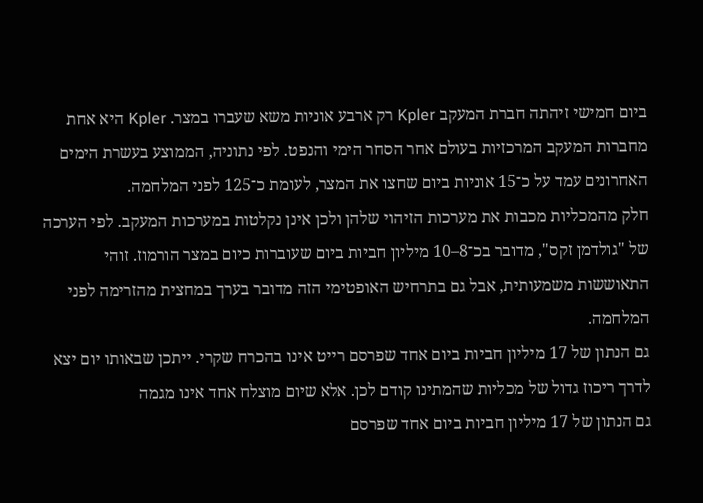ביום חמישי זיהתה חברת המעקב Kpler רק ארבע אוניות משא שעברו במצר. Kpler היא אחת מחברות המעקב המרכזיות בעולם אחר הסחר הימי והנפט. לפי נתוניה, הממוצע בעשרת הימים האחרונים עמד על כ־15 אוניות ביום שחצו את המצר, לעומת כ־125 לפני המלחמה.
חלק מהמכליות מכבות את מערכות הזיהוי שלהן ולכן אינן נקלטות במערכות המעקב. לפי הערכה של "גולדמן זקס", מדובר בכ־8–10 מיליון חביות ביום שעוברות כיום במצר הורמוז. זוהי התאוששות משמעותית, אבל גם בתרחיש האופטימי הזה מדובר בערך במחצית מהזרימה לפני המלחמה.
גם הנתון של 17 מיליון חביות ביום אחד שפרסם רייט אינו בהכרח שקרי. ייתכן שבאותו יום יצא לדרך ריכוז גדול של מכליות שהמתינו קודם לכן. אלא שיום מוצלח אחד אינו מגמה
גם הנתון של 17 מיליון חביות ביום אחד שפרסם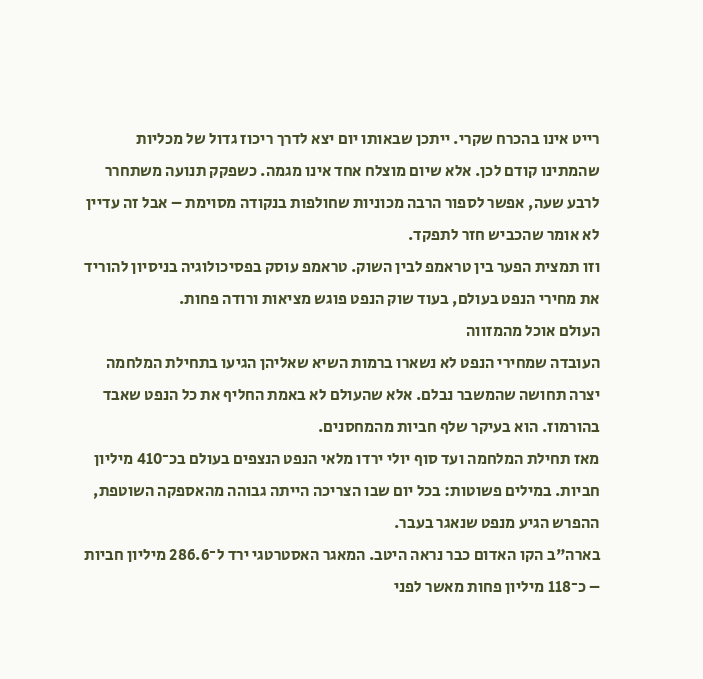רייט אינו בהכרח שקרי. ייתכן שבאותו יום יצא לדרך ריכוז גדול של מכליות שהמתינו קודם לכן. אלא שיום מוצלח אחד אינו מגמה. כשפקק תנועה משתחרר לרבע שעה, אפשר לספור הרבה מכוניות שחולפות בנקודה מסוימת – אבל זה עדיין לא אומר שהכביש חזר לתפקד.
וזו תמצית הפער בין טראמפ לבין השוק. טראמפ עוסק בפסיכולוגיה בניסיון להוריד את מחירי הנפט בעולם, בעוד שוק הנפט פוגש מציאות ורודה פחות.
העולם אוכל מהמזווה
העובדה שמחירי הנפט לא נשארו ברמות השיא שאליהן הגיעו בתחילת המלחמה יצרה תחושה שהמשבר נבלם. אלא שהעולם לא באמת החליף את כל הנפט שאבד בהורמוז. הוא בעיקר שלף חביות מהמחסנים.
מאז תחילת המלחמה ועד סוף יולי ירדו מלאי הנפט הנצפים בעולם בכ־410 מיליון חביות. במילים פשוטות: בכל יום שבו הצריכה הייתה גבוהה מהאספקה השוטפת, ההפרש הגיע מנפט שנאגר בעבר.
בארה"ב הקו האדום כבר נראה היטב. המאגר האסטרטגי ירד ל־286.6 מיליון חביות – כ־118 מיליון פחות מאשר לפני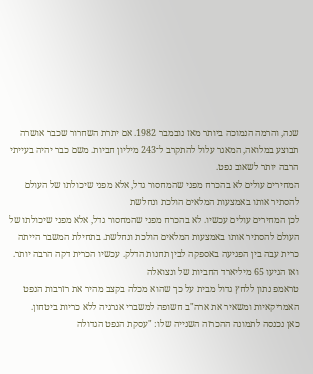שנה, והרמה הנמוכה ביותר מאז נובמבר 1982. אם יתרת השחרור שכבר אושרה תבוצע במלואה, המאגר עלול להתקרב ל־243 מיליון חביות. משם כבר יהיה בעייתי הרבה יותר לשאוב נפט.
המחירים עולים לא בהכרח מפני שהמחסור גדל, אלא מפני שיכולתו של העולם להסתיר אותו באמצעות המלאים הולכת ונחלשת
לכן המחירים עולים עכשיו. לא בהכרח מפני שהמחסור גדל, אלא מפני שיכולתו של העולם להסתיר אותו באמצעות המלאים הולכת ונחלשת. בתחילת המשבר הייתה כרית עבה בין הפגיעה באספקה לבין תחנות הדלק. עכשיו הכרית דקה הרבה יותר.
ואז הגיעו 65 מיליארד החביות של ונצואלה
טראמפ נתון ללחץ גדול מבית על כך שהוא מכלה בקצב מהיר את רזרבות הנפט האמריקאיות ומשאיר את ארה"ב חשופה למשברי אנרגיה ללא כריות ביטחון.
כאן נכנסה לתמונה ההכרזה השנייה שלו: "עסקת הנפט הגדולה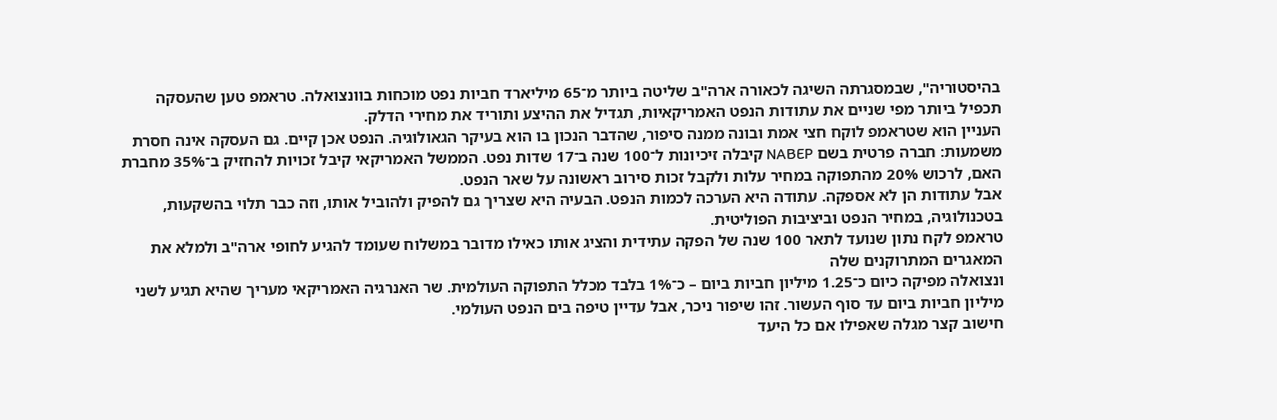בהיסטוריה", שבמסגרתה השיגה לכאורה ארה"ב שליטה ביותר מ־65 מיליארד חביות נפט מוכחות בוונצואלה. טראמפ טען שהעסקה תכפיל ביותר מפי שניים את עתודות הנפט האמריקאיות, תגדיל את ההיצע ותוריד את מחירי הדלק.
העניין הוא שטראמפ לוקח חצי אמת ובונה ממנה סיפור, שהדבר הנכון בו הוא בעיקר הגאולוגיה. הנפט אכן קיים. גם העסקה אינה חסרת משמעות: חברה פרטית בשם NABEP קיבלה זיכיונות ל־100 שנה ב־17 שדות נפט. הממשל האמריקאי קיבל זכויות להחזיק ב־35% מחברת האם, לרכוש 20% מהתפוקה במחיר עלות ולקבל זכות סירוב ראשונה על שאר הנפט.
אבל עתודות הן לא אספקה. עתודה היא הערכה לכמות הנפט. הבעיה היא שצריך גם להפיק ולהוביל אותו, וזה כבר תלוי בהשקעות, בטכנולוגיה, במחיר הנפט וביציבות הפוליטית.
טראמפ לקח נתון שנועד לתאר 100 שנה של הפקה עתידית והציג אותו כאילו מדובר במשלוח שעומד להגיע לחופי ארה"ב ולמלא את המאגרים המתרוקנים שלה
ונצואלה מפיקה כיום כ־1.25 מיליון חביות ביום – כ־1% בלבד מכלל התפוקה העולמית. שר האנרגיה האמריקאי מעריך שהיא תגיע לשני מיליון חביות ביום עד סוף העשור. זהו שיפור ניכר, אבל עדיין טיפה בים הנפט העולמי.
חישוב קצר מגלה שאפילו אם כל היעד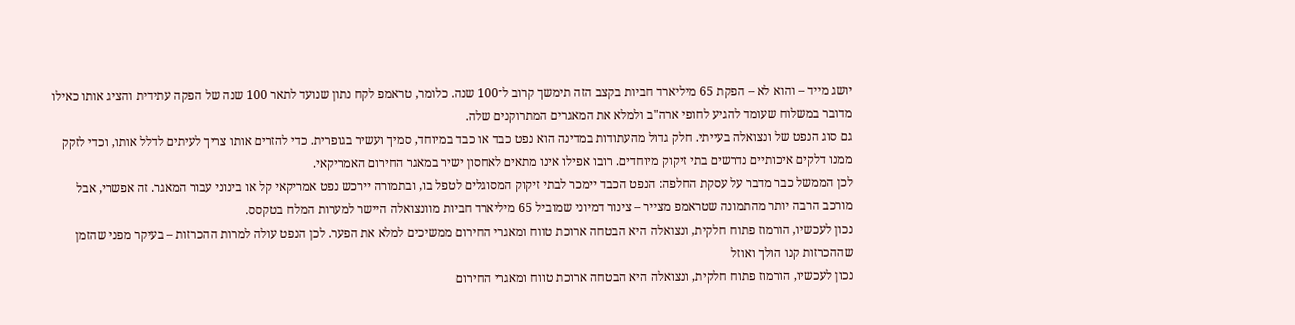יושג מייד – והוא לא – הפקת 65 מיליארד חביות בקצב הזה תימשך קרוב ל־100 שנה. כלומר, טראמפ לקח נתון שנועד לתאר 100 שנה של הפקה עתידית והציג אותו כאילו מדובר במשלוח שעומד להגיע לחופי ארה"ב ולמלא את המאגרים המתרוקנים שלה.
גם סוג הנפט של ונצואלה בעייתי. חלק גדול מהעתודות במדינה הוא נפט כבד או כבד במיוחד, סמיך ועשיר בגופרית. כדי להזרים אותו צריך לעיתים לדלל אותו, וכדי לזקק ממנו דלקים איכותיים נדרשים בתי זיקוק מיוחדים. רובו אפילו אינו מתאים לאחסון ישיר במאגר החירום האמריקאי.
לכן הממשל כבר מדבר על עסקת החלפה: הנפט הכבד יימכר לבתי זיקוק המסוגלים לטפל בו, ובתמורה יירכש נפט אמריקאי קל או בינוני עבור המאגר. זה אפשרי, אבל מורכב הרבה יותר מהתמונה שטראמפ מצייר – צינור דמיוני שמוביל 65 מיליארד חביות מוונצואלה היישר למערות המלח בטקסס.
נכון לעכשיו, הורמוז פתוח חלקית, ונצואלה היא הבטחה ארוכת טווח ומאגרי החירום ממשיכים למלא את הפער. לכן הנפט עולה למרות ההכרזות – בעיקר מפני שהזמן שההכרזות קנו הולך ואוזל
נכון לעכשיו, הורמוז פתוח חלקית, ונצואלה היא הבטחה ארוכת טווח ומאגרי החירום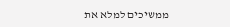ממשיכים למלא את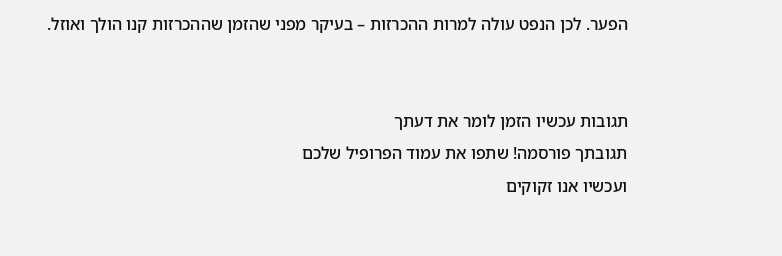הפער. לכן הנפט עולה למרות ההכרזות – בעיקר מפני שהזמן שההכרזות קנו הולך ואוזל.


תגובות עכשיו הזמן לומר את דעתך
תגובתך פורסמה! שתפו את עמוד הפרופיל שלכם
ועכשיו אנו זקוקים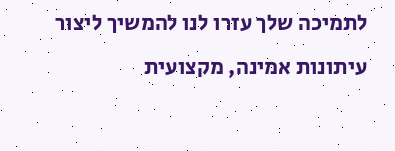לתמיכה שלך עזרו לנו להמשיך ליצור עיתונות אמינה, מקצועית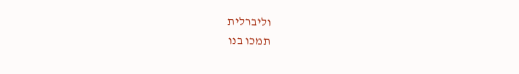וליברלית
תמכו בנו